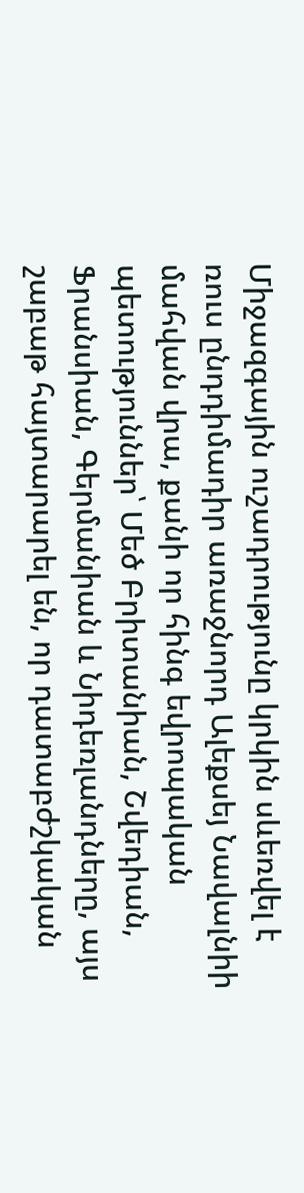Միջազգային ուշադրությունը կրկին սևեռվել է ռուս ընդդիմադիր առաջնորդ Ալեքսեյ Նավալնիի մահվան վրա, քանի որ հինգ եվրոպական պետություններ՝ Մեծ Բրիտանիան, Շվեդիան, Ֆրանսիան, Գերմանիան և Նիդեռլանդները, այս շաբաթ հայտարարել են, որ դատաբժշկական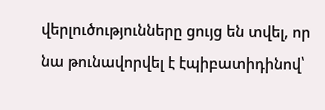վերլուծությունները ցույց են տվել, որ նա թունավորվել է էպիբատիդինով՝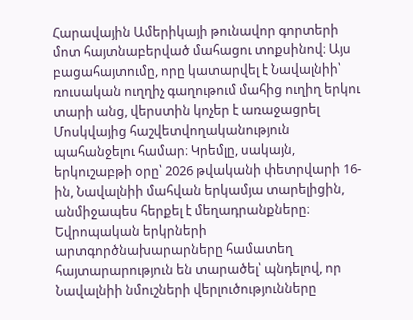Հարավային Ամերիկայի թունավոր գորտերի մոտ հայտնաբերված մահացու տոքսինով։ Այս բացահայտումը, որը կատարվել է Նավալնիի՝ ռուսական ուղղիչ գաղութում մահից ուղիղ երկու տարի անց, վերստին կոչեր է առաջացրել Մոսկվայից հաշվետվողականություն պահանջելու համար։ Կրեմլը, սակայն, երկուշաբթի օրը՝ 2026 թվականի փետրվարի 16-ին, Նավալնիի մահվան երկամյա տարելիցին, անմիջապես հերքել է մեղադրանքները։
Եվրոպական երկրների արտգործնախարարները համատեղ հայտարարություն են տարածել՝ պնդելով, որ Նավալնիի նմուշների վերլուծությունները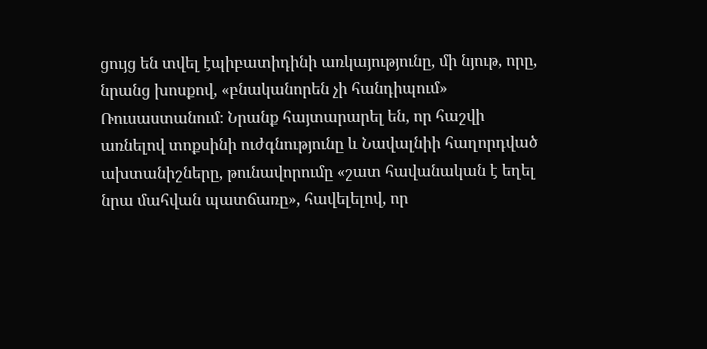ցույց են տվել էպիբատիդինի առկայությունը, մի նյութ, որը, նրանց խոսքով, «բնականորեն չի հանդիպում» Ռուսաստանում։ Նրանք հայտարարել են, որ հաշվի առնելով տոքսինի ուժգնությունը և Նավալնիի հաղորդված ախտանիշները, թունավորումը «շատ հավանական է եղել նրա մահվան պատճառը», հավելելով, որ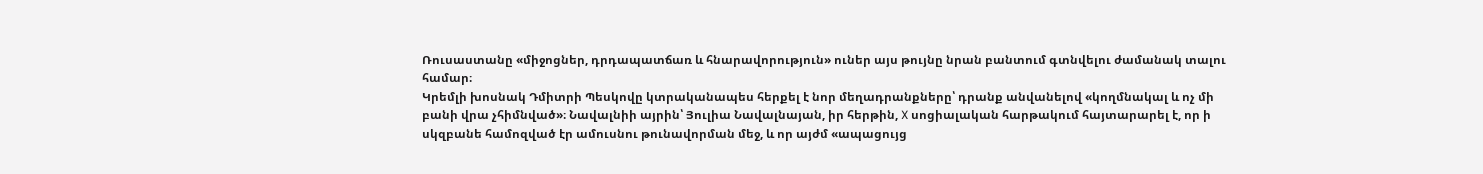Ռուսաստանը «միջոցներ, դրդապատճառ և հնարավորություն» ուներ այս թույնը նրան բանտում գտնվելու ժամանակ տալու համար։
Կրեմլի խոսնակ Դմիտրի Պեսկովը կտրականապես հերքել է նոր մեղադրանքները՝ դրանք անվանելով «կողմնակալ և ոչ մի բանի վրա չհիմնված»։ Նավալնիի այրին՝ Յուլիա Նավալնայան, իր հերթին, X սոցիալական հարթակում հայտարարել է, որ ի սկզբանե համոզված էր ամուսնու թունավորման մեջ, և որ այժմ «ապացույց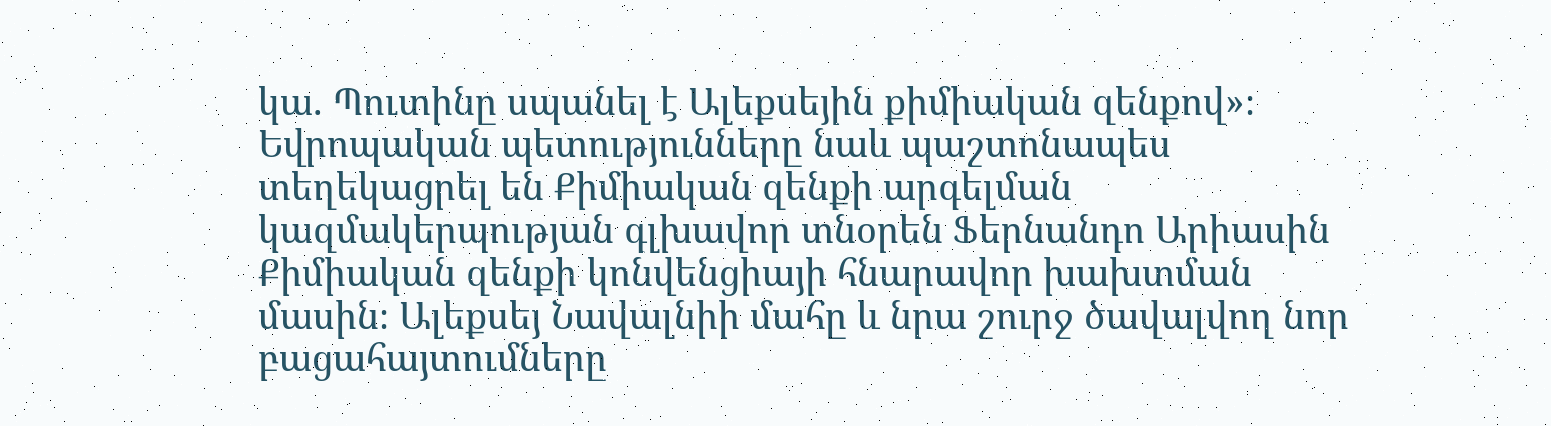կա. Պուտինը սպանել է Ալեքսեյին քիմիական զենքով»։ Եվրոպական պետությունները նաև պաշտոնապես տեղեկացրել են Քիմիական զենքի արգելման կազմակերպության գլխավոր տնօրեն Ֆերնանդո Արիասին Քիմիական զենքի կոնվենցիայի հնարավոր խախտման մասին։ Ալեքսեյ Նավալնիի մահը և նրա շուրջ ծավալվող նոր բացահայտումները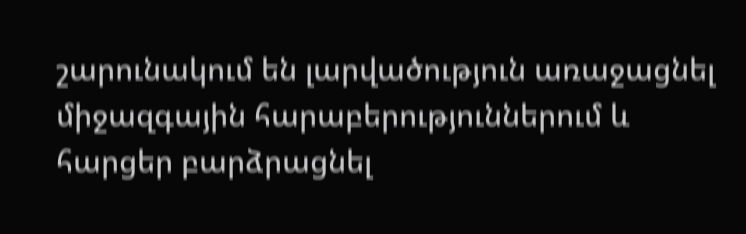շարունակում են լարվածություն առաջացնել միջազգային հարաբերություններում և հարցեր բարձրացնել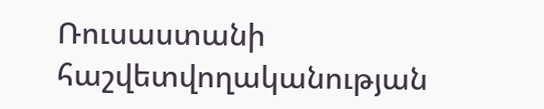Ռուսաստանի հաշվետվողականության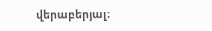վերաբերյալ։